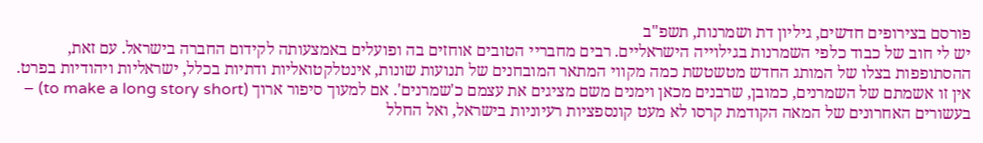פורסם בצירופים חדשים, גיליון דת ושמרנות, תשפ"ב
יש לי חוב של כבוד כלפי השמרנות בגילוייה הישראליים. רבים מחבריי הטובים אוחזים בה ופועלים באמצעותה לקידום החברה בישראל. עם זאת, ההסתופפות בצלו של המותג החדש מטשטשת כמה מקווי המתאר המובחנים של תנועות שונות, אינטלקטואליות ודתיות בכלל, ישראליות ויהודיות בפרט.
אין זו אשמתם של השמרנים, כמובן, שרבנים מכאן וימנים משם מציגים את עצמם כ'שמרנים'. אם למעוך סיפור ארוך (to make a long story short) – בעשורים האחרונים של המאה הקודמת קרסו לא מעט קונספציות רעיוניות בישראל, ואל החלל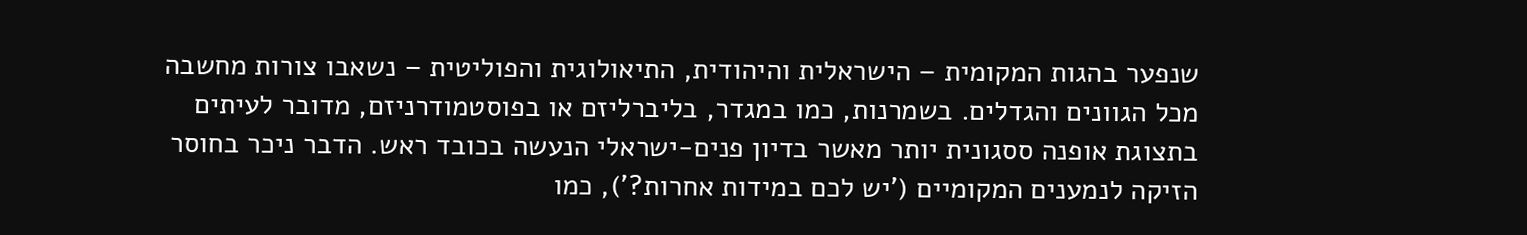שנפער בהגות המקומית – הישראלית והיהודית, התיאולוגית והפוליטית – נשאבו צורות מחשבה מכל הגוונים והגדלים. בשמרנות, כמו במגדר, בליברליזם או בפוסטמודרניזם, מדובר לעיתים בתצוגת אופנה ססגונית יותר מאשר בדיון פנים-ישראלי הנעשה בכובד ראש. הדבר ניכר בחוסר הזיקה לנמענים המקומיים ('יש לכם במידות אחרות?'), כמו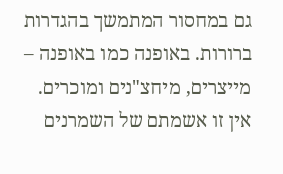גם במחסור המתמשך בהגדרות ברורות. באופנה כמו באופנה – מייצרים, מיחצ"נים ומוכרים.
אין זו אשמתם של השמרנים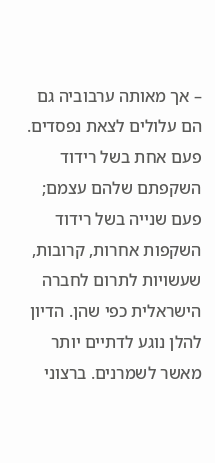– אך מאותה ערבוביה גם הם עלולים לצאת נפסדים. פעם אחת בשל רידוד השקפתם שלהם עצמם; פעם שנייה בשל רידוד השקפות אחרות, קרובות, שעשויות לתרום לחברה הישראלית כפי שהן. הדיון להלן נוגע לדתיים יותר מאשר לשמרנים. ברצוני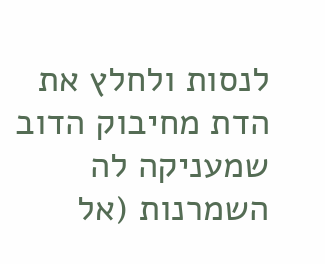לנסות ולחלץ את הדת מחיבוק הדוב שמעניקה לה השמרנות (אל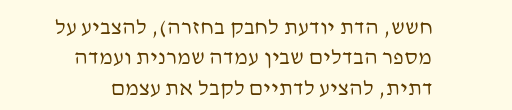חשש, הדת יודעת לחבק בחזרה), להצביע על מספר הבדלים שבין עמדה שמרנית ועמדה דתית, להציע לדתיים לקבל את עצמם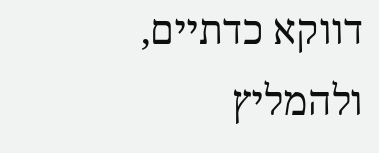דווקא כדתיים, ולהמליץ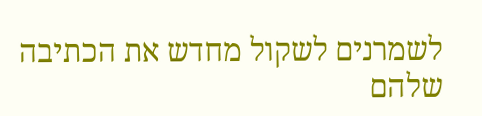לשמרנים לשקול מחדש את הכתיבה שלהם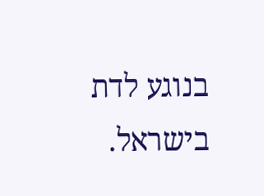בנוגע לדת בישראל.